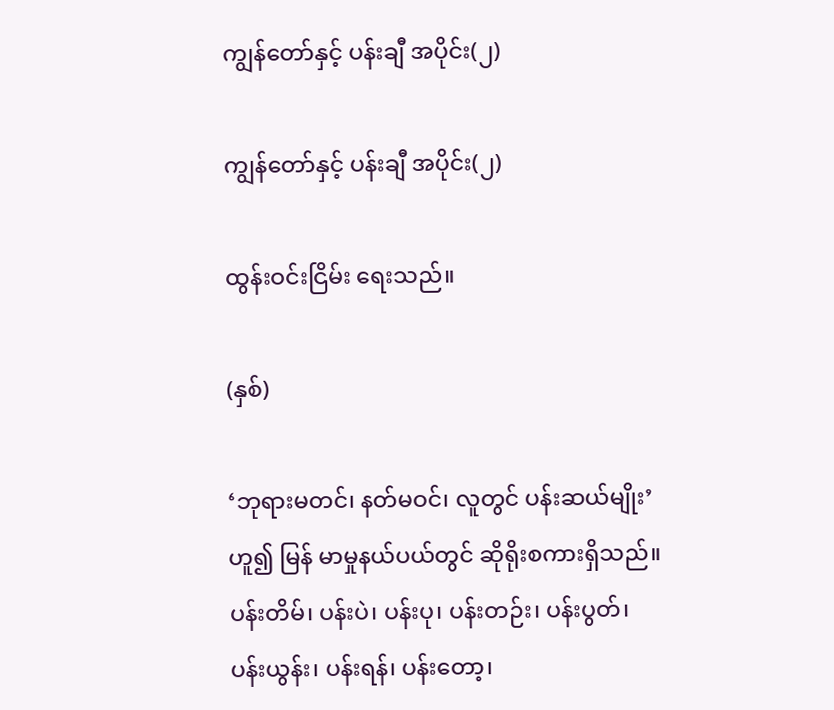ကျွန်တော်နှင့် ပန်းချီ အပိုင်း(၂)

ကျွန်တော်နှင့် ပန်းချီ အပိုင်း(၂)

ထွန်းဝင်းငြိမ်း ရေးသည်။

(နှစ်)

‘ဘုရားမတင်၊ နတ်မဝင်၊ လူတွင် ပန်းဆယ်မျိုး’ဟူ၍ မြန် မာမှုနယ်ပယ်တွင် ဆိုရိုးစကားရှိသည်။ ပန်းတိမ်၊ ပန်းပဲ၊ ပန်းပု၊ ပန်းတဉ်း၊ ပန်းပွတ်၊ ပန်းယွန်း၊ ပန်းရန်၊ ပန်းတော့၊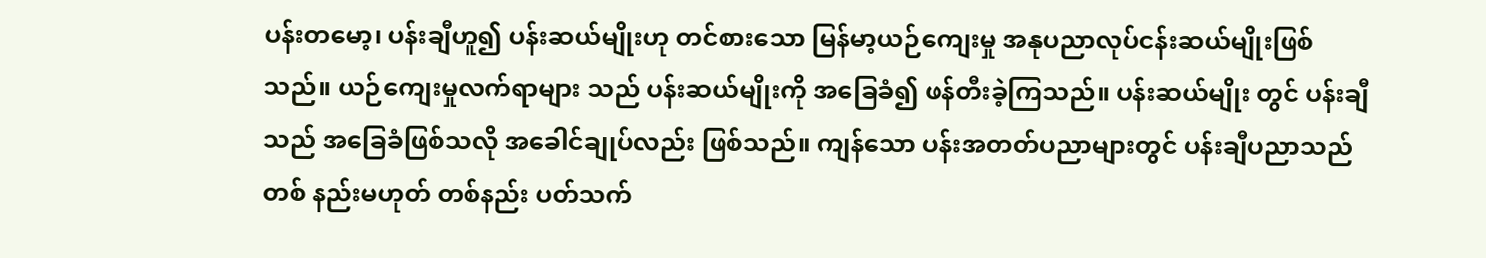ပန်းတမော့၊ ပန်းချီဟူ၍ ပန်းဆယ်မျိုးဟု တင်စားသော မြန်မာ့ယဉ်ကျေးမှု အနုပညာလုပ်ငန်းဆယ်မျိုးဖြစ်သည်။ ယဉ်ကျေးမှုလက်ရာများ သည် ပန်းဆယ်မျိုးကို အခြေခံ၍ ဖန်တီးခဲ့ကြသည်။ ပန်းဆယ်မျိုး တွင် ပန်းချီသည် အခြေခံဖြစ်သလို အခေါင်ချုပ်လည်း ဖြစ်သည်။ ကျန်သော ပန်းအတတ်ပညာများတွင် ပန်းချီပညာသည် တစ် နည်းမဟုတ် တစ်နည်း ပတ်သက်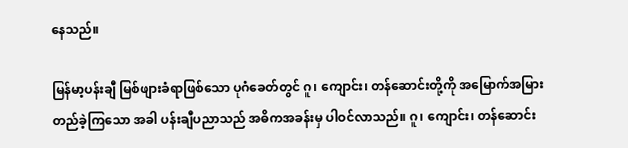နေသည်။

မြန်မာ့ပန်းချီ မြစ်ဖျားခံရာဖြစ်သော ပုဂံခေတ်တွင် ဂူ၊ ကျောင်း၊ တန်ဆောင်းတို့ကို အမြောက်အမြားတည်ခဲ့ကြသော အခါ ပန်းချီပညာသည် အဓိကအခန်းမှ ပါဝင်လာသည်။ ဂူ၊ ကျောင်း၊ တန်ဆောင်း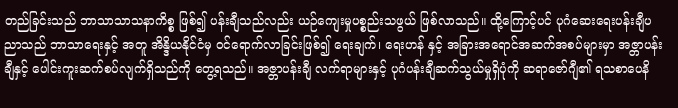တည်ခြင်းသည် ဘာသာသာသနာကိစ္စ ဖြစ်၍ ပန်းချီသည်လည်း ယဉ်ကျေးမှုပစ္စည်းသဖွယ် ဖြစ်လာသည်။ ထို့ကြောင့်ပင် ပုဂံဆေးရေးပန်းချီပညာသည် ဘာသာရေးနှင့် အတူ အိန္ဒိယနိုင်ငံမှ ဝင်ရောက်လာခြင်းဖြစ်၍ ရေးချက်၊ ရေးဟန် နှင့် အခြားအရောင်အဆက်အစပ်များမှာ အဇ္တာပန်းချီနှင့် ပေါင်းကူးဆက်စပ်လျက်ရှိသည်ကို တွေ့ရသည်။ အဇ္တာပန်းချီ လက်ရာများနှင့် ပုဂံပန်းချီဆက်သွယ်မှုရှိပုံကို ဆရာဇော်ဂျီ၏ ရသစာပေနိ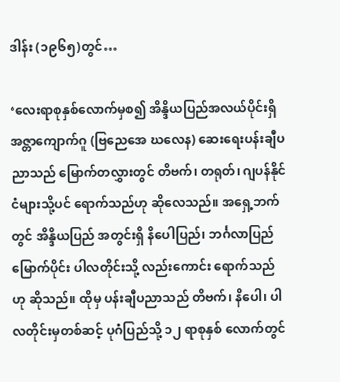ဒါန်း (၁၉၆၅)တွင်…

‘လေးရာစုနှစ်လောက်မှစ၍ အိန္ဒိယပြည်အလယ်ပိုင်းရှိ အဇ္တာကျောက်ဂူ (ဗြညေအေ ဃလေန) ဆေးရေးပန်းချီပညာသည် မြောက်တလွှားတွင် တိဗက်၊ တရုတ်၊ ဂျပန်နိုင်ငံများသို့ပင် ရောက်သည်ဟု ဆိုလေသည်။ အရှေ့ဘက်တွင် အိန္ဒိယပြည် အတွင်းရှိ နိပေါပြည်၊ ဘင်္ဂလာပြည်မြောက်ပိုင်း ပါလတိုင်းသို့ လည်းကောင်း ရောက်သည်ဟု ဆိုသည်။ ထိုမှ ပန်းချီပညာသည် တိဗက်၊ နိပေါ၊ ပါလတိုင်းမှတစ်ဆင့် ပုဂံပြည်သို့ ၁၂ ရာစုနှစ် လောက်တွင်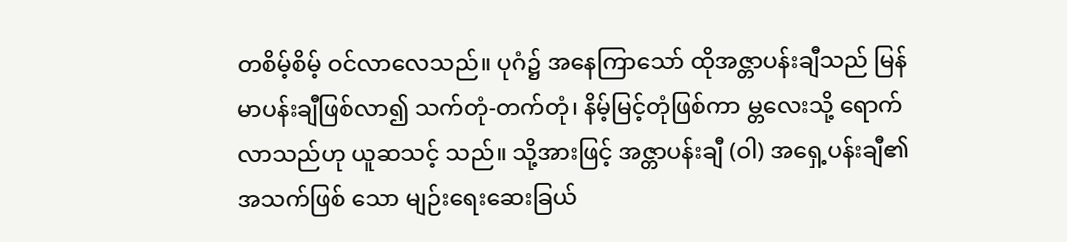တစိမ့်စိမ့် ဝင်လာလေသည်။ ပုဂံ၌ အနေကြာသော် ထိုအဇ္တာပန်းချီသည် မြန်မာပန်းချီဖြစ်လာ၍ သက်တုံ-တက်တုံ၊ နိမ့်မြင့်တုံဖြစ်ကာ မ္တလေးသို့ ရောက်လာသည်ဟု ယူဆသင့် သည်။ သို့အားဖြင့် အဇ္တာပန်းချီ (ဝါ) အရှေ့ပန်းချီ၏ အသက်ဖြစ် သော မျဉ်းရေးဆေးခြယ်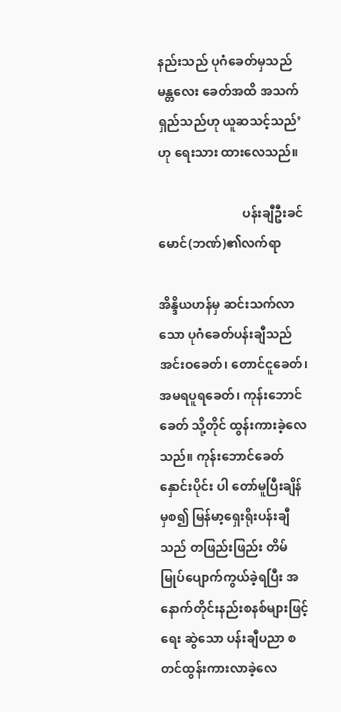နည်းသည် ပုဂံခေတ်မှသည် မန္တလေး ခေတ်အထိ အသက်ရှည်သည်ဟု ယူဆသင့်သည်’ဟု ရေးသား ထားလေသည်။

                           ပန်းချီဦးခင်မောင်(ဘဏ်)၏လက်ရာ

အိန္ဒိယဟန်မှ ဆင်းသက်လာသော ပုဂံခေတ်ပန်းချီသည် အင်းဝခေတ်၊ တောင်ငူခေတ်၊ အမရပူရခေတ်၊ ကုန်းဘောင်ခေတ် သို့တိုင် ထွန်းကားခဲ့လေသည်။ ကုန်းဘောင်ခေတ်နှောင်းပိုင်း ပါ တော်မူပြီးချိန်မှစ၍ မြန်မာ့ရှေးရိုးပန်းချီသည် တဖြည်းဖြည်း တိမ် မြုပ်ပျောက်ကွယ်ခဲ့ရပြီး အနောက်တိုင်းနည်းစနစ်များဖြင့် ရေး ဆွဲသော ပန်းချီပညာ စတင်ထွန်းကားလာခဲ့လေ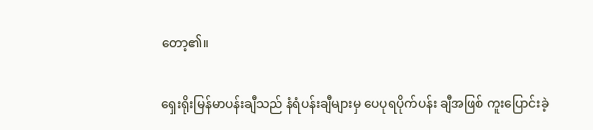တော့၏။

ရှေးရိုးမြန်မာပန်းချီသည် နံရံပန်းချီများမှ ပေပုရပိုက်ပန်း ချီအဖြစ် ကူးပြောင်းခဲ့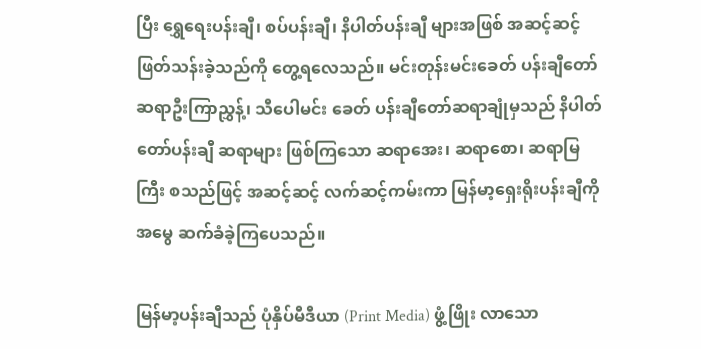ပြီး ရွှေရေးပန်းချီ၊ စပ်ပန်းချီ၊ နိပါတ်ပန်းချီ များအဖြစ် အဆင့်ဆင့် ဖြတ်သန်းခဲ့သည်ကို တွေ့ရလေသည်။ မင်းတုန်းမင်းခေတ် ပန်းချီတော်ဆရာဦးကြာညွှန့်၊ သီပေါမင်း ခေတ် ပန်းချီတော်ဆရာချုံမှသည် နိပါတ်တော်ပန်းချီ ဆရာများ ဖြစ်ကြသော ဆရာအေး၊ ဆရာစော၊ ဆရာမြကြီး စသည်ဖြင့် အဆင့်ဆင့် လက်ဆင့်ကမ်းကာ မြန်မာ့ရှေးရိုးပန်းချီကို အမွေ ဆက်ခံခဲ့ကြပေသည်။

မြန်မာ့ပန်းချီသည် ပုံနှိပ်မီဒီယာ (Print Media) ဖွံ့ဖြိုး လာသော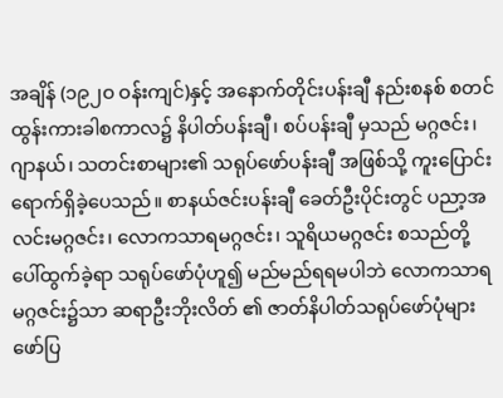အချိန် (၁၉၂ဝ ဝန်းကျင်)နှင့် အနောက်တိုင်းပန်းချီ နည်းစနစ် စတင်ထွန်းကားခါစကာလ၌ နိပါတ်ပန်းချီ၊ စပ်ပန်းချီ မှသည် မဂ္ဂဇင်း၊ ဂျာနယ်၊ သတင်းစာများ၏ သရုပ်ဖော်ပန်းချီ အဖြစ်သို့ ကူးပြောင်းရောက်ရှိခဲ့ပေသည်။ စာနယ်ဇင်းပန်းချီ ခေတ်ဦးပိုင်းတွင် ပညာ့အလင်းမဂ္ဂဇင်း၊ လောကသာရမဂ္ဂဇင်း၊ သူရိယမဂ္ဂဇင်း စသည်တို့ ပေါ်ထွက်ခဲ့ရာ သရုပ်ဖော်ပုံဟူ၍ မည်မည်ရရမပါဘဲ လောကသာရမဂ္ဂဇင်း၌သာ ဆရာဦးဘိုးလိတ် ၏ ဇာတ်နိပါတ်သရုပ်ဖော်ပုံများ ဖော်ပြ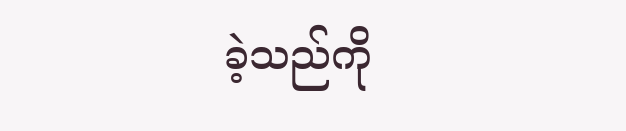ခဲ့သည်ကို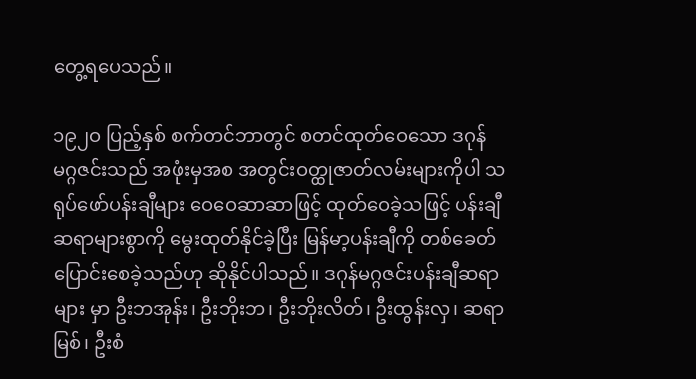တွေ့ရပေသည်။

၁၉၂ဝ ပြည့်နှစ် စက်တင်ဘာတွင် စတင်ထုတ်ဝေသော ဒဂုန်မဂ္ဂဇင်းသည် အဖုံးမှအစ အတွင်းဝတ္ထုဇာတ်လမ်းများကိုပါ သရုပ်ဖော်ပန်းချီများ ဝေဝေဆာဆာဖြင့် ထုတ်ဝေခဲ့သဖြင့် ပန်းချီ ဆရာများစွာကို မွေးထုတ်နိုင်ခဲ့ပြီး မြန်မာ့ပန်းချီကို တစ်ခေတ် ပြောင်းစေခဲ့သည်ဟု ဆိုနိုင်ပါသည်။ ဒဂုန်မဂ္ဂဇင်းပန်းချီဆရာများ မှာ ဦးဘအုန်း၊ ဦးဘိုးဘ၊ ဦးဘိုးလိတ်၊ ဦးထွန်းလှ၊ ဆရာမြစ်၊ ဦးစံ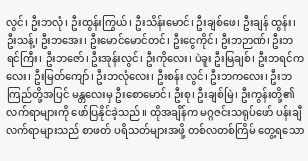လွင်၊ ဦးဘလုံ၊ ဦးထွန်းကြွယ်၊ ဦးသိန်းမောင်၊ ဦးချစ်ဖေ၊ ဦးချန် ထွန်း၊ ဦးသန့်၊ ဦးဘအေး၊ ဦးမောင်မောင်တင်၊ ဦးငွေကိုင်၊ ဦးဘဉာဏ်၊ ဦးဘရင်ကြီး၊ ဦးဘဇော်၊ ဦးအုန်းလွင်၊ ဦးကိုလေး၊ ပဲခူး ဦးမြချစ်၊ ဦးဘရင်ကလေး၊ ဦးမြတ်ကျော်၊ ဦးဘလုံလေး၊ ဦးစန်း လွင်၊ ဦးဘကလေး၊ ဦးဘကြည်တို့အပြင် မန္တလေးမှ ဦးစောမောင်၊ ဦးစု၊ ဦးချစ်မြဲ၊ ဦးကွန်းတို့၏ လက်ရာများကို ဖော်ပြနိုင်ခဲ့သည်။ ထိုအချိန်က မဂ္ဂဇင်းသရုပ်ဖော် ပန်းချီလက်ရာများသည် စာဖတ် ပရိသတ်များအဖို့ တစ်လတစ်ကြိမ် တွေ့ရသော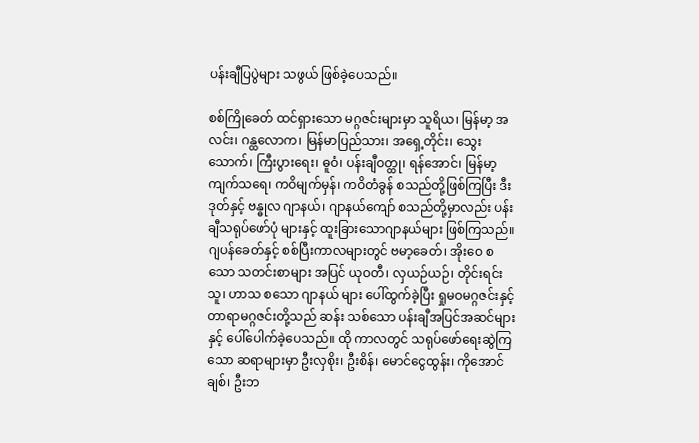ပန်းချီပြပွဲများ သဖွယ် ဖြစ်ခဲ့ပေသည်။

စစ်ကြိုခေတ် ထင်ရှားသော မဂ္ဂဇင်းများမှာ သူရိယ၊ မြန်မာ့ အလင်း၊ ဂန္ထလောက၊ မြန်မာပြည်သား၊ အရှေ့တိုင်း၊ သွေးသောက်၊ ကြီးပွားရေး၊ ဓူဝံ၊ ပန်းချီဝတ္ထု၊ ရန်အောင်၊ မြန်မာ့ကျက်သရေ၊ ကဝိမျက်မှန်၊ ကဝိတံခွန် စသည်တို့ဖြစ်ကြပြီး ဒီးဒုတ်နှင့် ဗန္ဓုလ ဂျာနယ်၊ ဂျာနယ်ကျော် စသည်တို့မှာလည်း ပန်းချီသရုပ်ဖော်ပုံ များနှင့် ထူးခြားသောဂျာနယ်များ ဖြစ်ကြသည်။ ဂျပန်ခေတ်နှင့် စစ်ပြီးကာလများတွင် ဗမာ့ခေတ်၊ အိုးဝေ စသော သတင်းစာများ အပြင် ယုဝတီ၊ လှယဉ်ယဉ်၊ တိုင်းရင်းသူ၊ ဟာသ စသော ဂျာနယ် များ ပေါ်ထွက်ခဲ့ပြီး ရှုမဝမဂ္ဂဇင်းနှင့် တာရာမဂ္ဂဇင်းတို့သည် ဆန်း သစ်သော ပန်းချီအပြင်အဆင်များနှင့် ပေါ်ပေါက်ခဲ့ပေသည်။ ထို ကာလတွင် သရုပ်ဖော်ရေးဆွဲကြသော ဆရာများမှာ ဦးလှစိုး၊ ဦးစိန်၊ မောင်ငွေထွန်း၊ ကိုအောင်ချစ်၊ ဦးဘ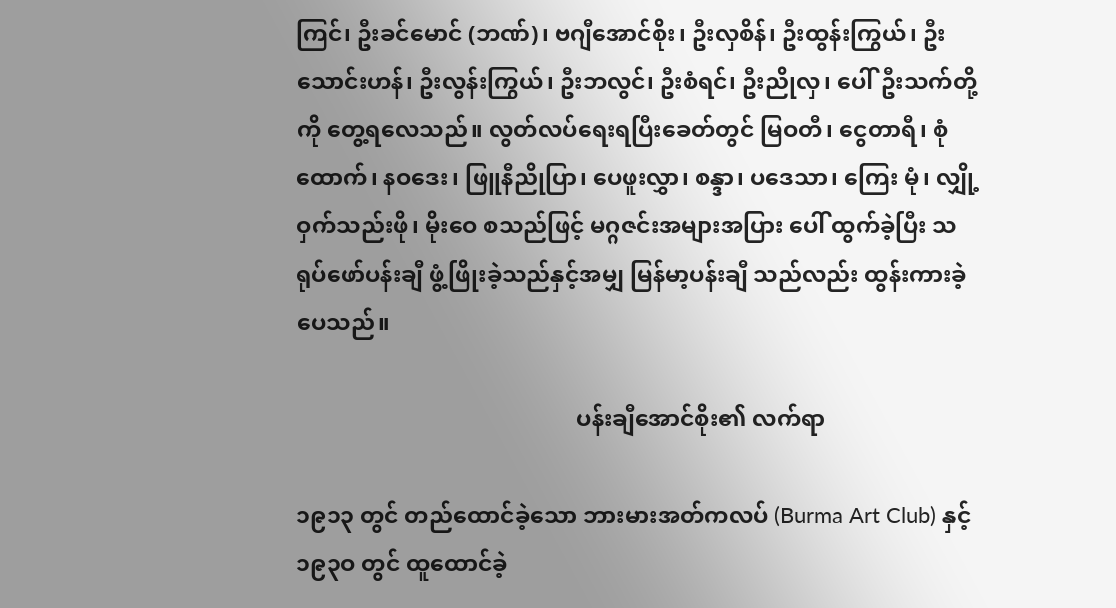ကြင်၊ ဦးခင်မောင် (ဘဏ်)၊ ဗဂျီအောင်စိုး၊ ဦးလှစိန်၊ ဦးထွန်းကြွယ်၊ ဦးသောင်းဟန်၊ ဦးလွန်းကြွယ်၊ ဦးဘလွင်၊ ဦးစံရင်၊ ဦးညိုလှ၊ ပေါ်ဦးသက်တို့ကို တွေ့ရလေသည်။ လွတ်လပ်ရေးရပြီးခေတ်တွင် မြဝတီ၊ ငွေတာရီ၊ စုံထောက်၊ နဝဒေး၊ ဖြူနီညိုပြာ၊ ပေဖူးလွှာ၊ စန္ဒာ၊ ပဒေသာ၊ ကြေး မုံ၊ လျှို့ဝှက်သည်းဖို၊ မိုးဝေ စသည်ဖြင့် မဂ္ဂဇင်းအများအပြား ပေါ် ထွက်ခဲ့ပြီး သရုပ်ဖော်ပန်းချီ ဖွံ့ဖြိုးခဲ့သည်နှင့်အမျှ မြန်မာ့ပန်းချီ သည်လည်း ထွန်းကားခဲ့ပေသည်။

                                                 ပန်းချီအောင်စိုး၏ လက်ရာ

၁၉၁၃ တွင် တည်ထောင်ခဲ့သော ဘားမားအတ်ကလပ် (Burma Art Club) နှင့် ၁၉၃ဝ တွင် ထူထောင်ခဲ့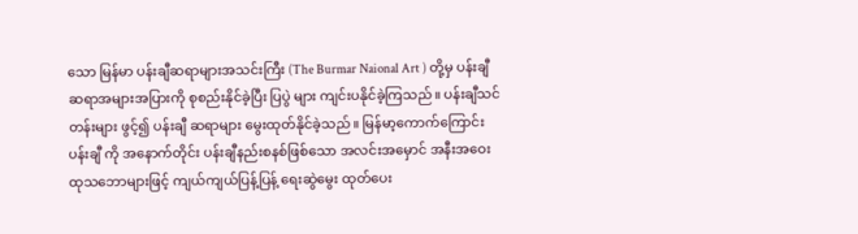သော မြန်မာ ပန်းချီဆရာများအသင်းကြီး (The Burmar Naional Art ) တို့မှ ပန်းချီဆရာအများအပြားကို စုစည်းနိုင်ခဲ့ပြီး ပြပွဲ များ ကျင်းပနိုင်ခဲ့ကြသည်။ ပန်းချီသင်တန်းများ ဖွင့်၍ ပန်းချီ ဆရာများ မွေးထုတ်နိုင်ခဲ့သည်။ မြန်မာ့ကောက်ကြောင်းပန်းချီ ကို အနောက်တိုင်း ပန်းချီနည်းစနစ်ဖြစ်သော အလင်းအမှောင် အနီးအဝေးထုသဘောများဖြင့် ကျယ်ကျယ်ပြန့်ပြန့် ရေးဆွဲမွေး ထုတ်ပေး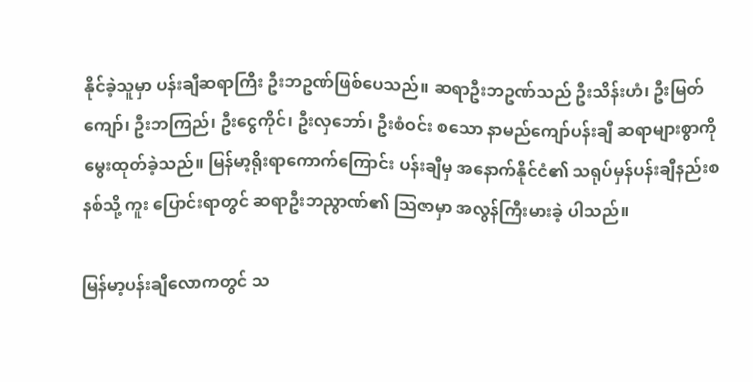နိုင်ခဲ့သူမှာ ပန်းချီဆရာကြီး ဦးဘဥဏ်ဖြစ်ပေသည်။ ဆရာဦးဘဥဏ်သည် ဦးသိန်းဟံ၊ ဦးမြတ်ကျော်၊ ဦးဘကြည်၊ ဦးငွေကိုင်၊ ဦးလှဘော်၊ ဦးစံဝင်း စသော နာမည်ကျော်ပန်းချီ ဆရာများစွာကို မွေးထုတ်ခဲ့သည်။ မြန်မာ့ရိုးရာကောက်ကြောင်း ပန်းချီမှ အနောက်နိုင်ငံ၏ သရုပ်မှန်ပန်းချီနည်းစနစ်သို့ ကူး ပြောင်းရာတွင် ဆရာဦးဘညွာဏ်၏ သြဇာမှာ အလွန်ကြီးမားခဲ့ ပါသည်။

မြန်မာ့ပန်းချီလောကတွင် သ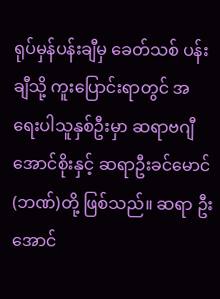ရုပ်မှန်ပန်းချီမှ ခေတ်သစ် ပန်းချီသို့ ကူးပြောင်းရာတွင် အရေးပါသူနှစ်ဦးမှာ ဆရာဗဂျီ အောင်စိုးနှင့် ဆရာဦးခင်မောင်(ဘဏ်)တို့ ဖြစ်သည်။ ဆရာ ဦးအောင်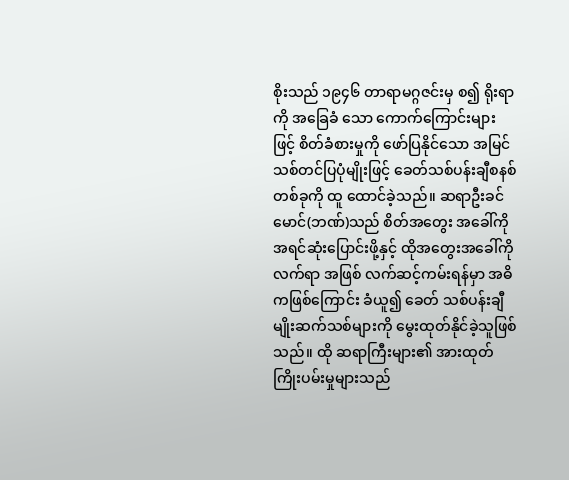စိုးသည် ၁၉၄၆ တာရာမဂ္ဂဇင်းမှ စ၍ ရိုးရာကို အခြေခံ သော ကောက်ကြောင်းများဖြင့် စိတ်ခံစားမှုကို ဖော်ပြနိုင်သော အမြင်သစ်တင်ပြပုံမျိုးဖြင့် ခေတ်သစ်ပန်းချီစနစ်တစ်ခုကို ထူ ထောင်ခဲ့သည်။ ဆရာဦးခင်မောင်(ဘဏ်)သည် စိတ်အတွေး အခေါ်ကို အရင်ဆုံးပြောင်းဖို့နှင့် ထိုအတွေးအခေါ်ကို လက်ရာ အဖြစ် လက်ဆင့်ကမ်းရန်မှာ အဓိကဖြစ်ကြောင်း ခံယူ၍ ခေတ် သစ်ပန်းချီမျိုးဆက်သစ်များကို မွေးထုတ်နိုင်ခဲ့သူဖြစ်သည်။ ထို ဆရာကြီးများ၏ အားထုတ်ကြိုးပမ်းမှုများသည်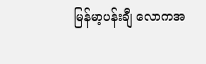မြန်မာ့ပန်းချီ လောကအ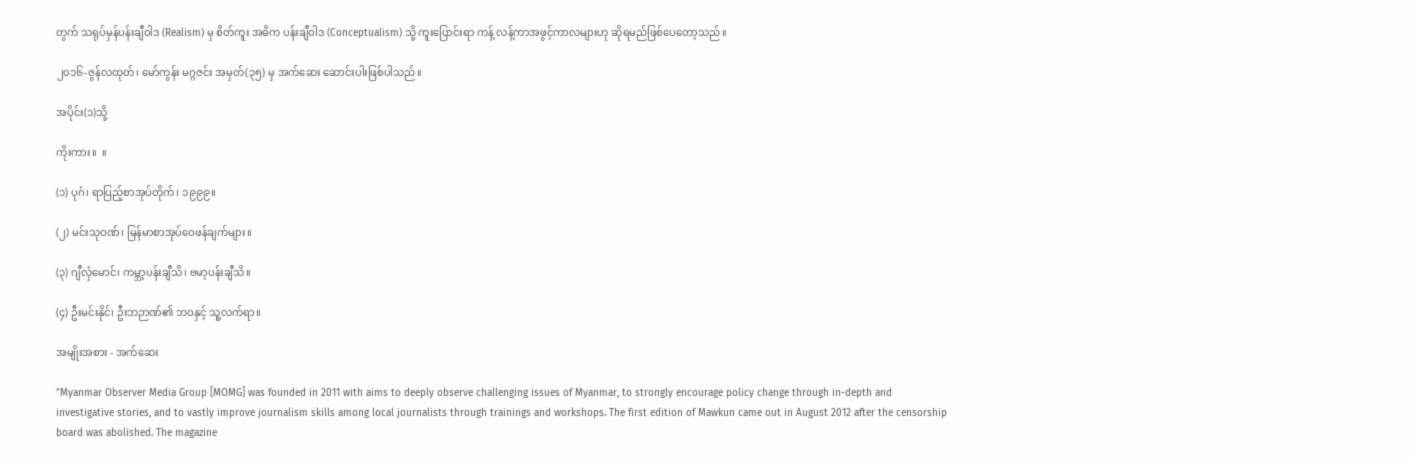တွက် သရုပ်မှန်ပန်းချီဝါဒ (Realism) မှ စိတ်ကူး အဓိက ပန်းချီဝါဒ (Conceptualism) သို့ ကူးပြောင်းရာ ကန့် လန့်ကာအဖွင့်ကာလများဟု ဆိုရမည်ဖြစ်ပေတော့သည်။

၂၀၁၆-ဇွန်လထုတ်၊ မော်ကွန်း မဂ္ဂဇင်း အမှတ်(၃၅) မှ အက်ဆေး ဆောင်းပါးဖြစ်ပါသည်။

အပိုင်း(၁)သို့

ကိုးကား။  ။

(၁) ပုဂံ၊ ရာပြည့်စာအုပ်တိုက်၊ ၁၉၉၉။

(၂) မင်းသုဝဏ်၊ မြန်မာစာအုပ်ဝေဖန်ချက်များ။

(၃) ဂျီလှံမောင်၊ ကမ္ဘာ့ပန်းချီသိ၊ ဗမာ့ပန်းချီသိ။

(၄) ဦးမင်းနိုင်၊ ဦးဘဉာဏ်၏ ဘဝနှင့် သူ့လက်ရာ။

အမျိုးအစား - အက်ဆေး

"Myanmar Observer Media Group [MOMG] was founded in 2011 with aims to deeply observe challenging issues of Myanmar, to strongly encourage policy change through in-depth and investigative stories, and to vastly improve journalism skills among local journalists through trainings and workshops. The first edition of Mawkun came out in August 2012 after the censorship board was abolished. The magazine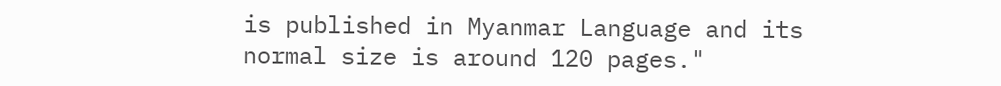is published in Myanmar Language and its normal size is around 120 pages."